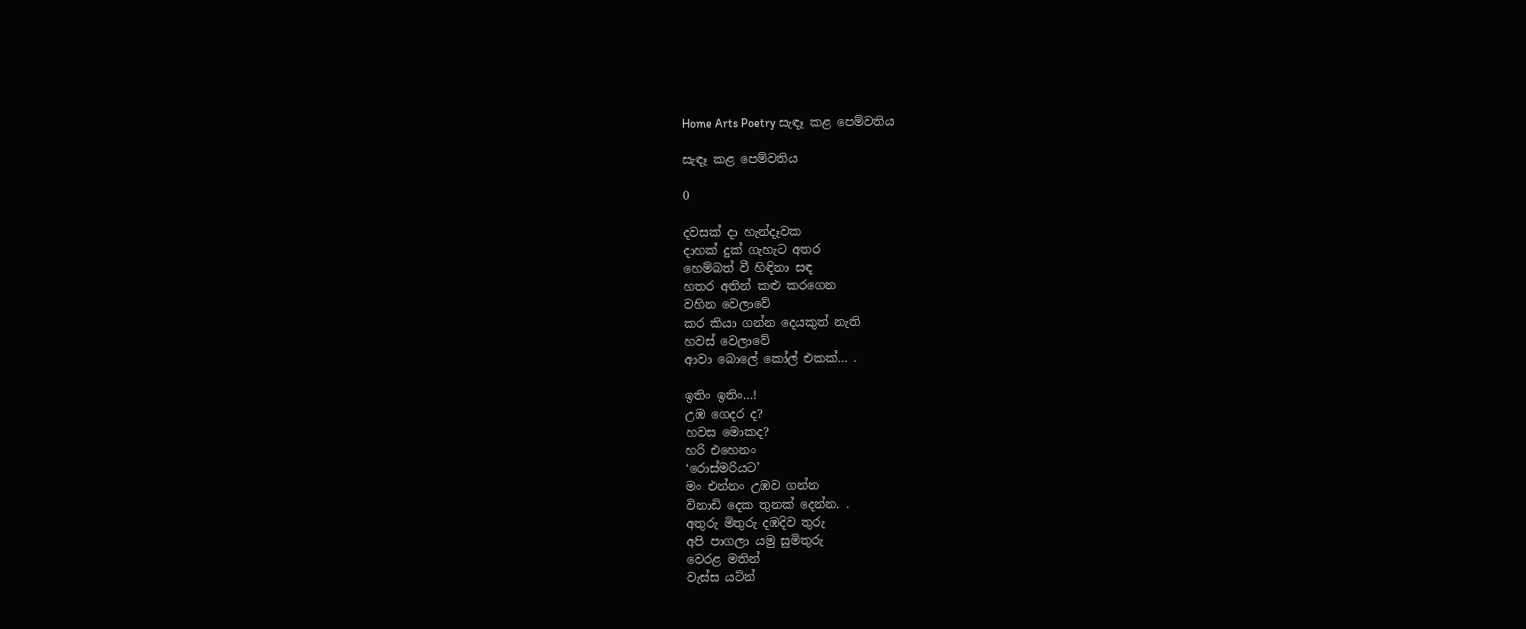Home Arts Poetry සැඳෑ කළ පෙම්වතිය

සැඳෑ කළ පෙම්වතිය

0

දවසක් දා හැන්දෑවක
දාහක් දුක් ගැහැට අතර
හෙම්බත් වී හිඳිනා සඳ
හතර අතින් කළු කරගෙන
වහින වෙලාවේ
කර කියා ගන්න දෙයකුත් නැති
හවස් වෙලාවේ
ආවා බොලේ කෝල් එකක්… .

ඉතිං ඉතිං…!
උඹ ගෙදර ද?
හවස මොකද?
හරි එහෙනං
‘රොස්මරියට’
මං එන්නං උඹව ගන්න
විනාඩි දෙක තුනක් දෙන්න. .
අතුරු මිතුරු දඹදිව තුරු
අපි පාගලා යමු සුමිතුරු
වෙරළ මතින්
වැස්ස යටින්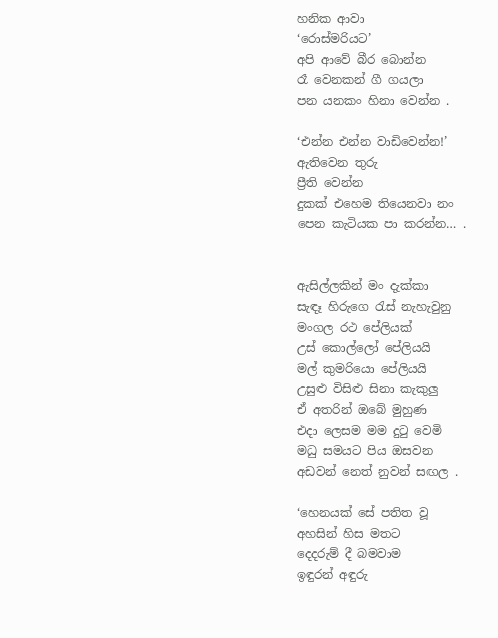හනික ආවා
‘රොස්මරියට’
අපි ආවේ බීර බොන්න
රෑ වෙනකන් ගී ගයලා
පන යනකං හිනා වෙන්න .

‘එන්න එන්න වාඩිවෙන්න!’
ඇතිවෙන තුරු
ප්‍රීති වෙන්න
දුකක් එහෙම තියෙනවා නං
පෙන කැටියක පා කරන්න… .


ඇසිල්ලකින් මං දැක්කා
සැඳෑ හිරුගෙ රැස් නැහැවුනු
මංගල රථ පේලියක්
උස් කොල්ලෝ පේලියයි
මල් කුමරියො පේලියයි
උසුළු විසිළු සිනා කැකුලු
ඒ අතරින් ඔබේ මුහුණ
එදා ලෙසම මම දුටු වෙමි
මධු සමයට පිය ඔසවන
අඩවන් නෙත් නුවන් සඟල .

‘හෙනයක් සේ පතිත වූ
අහසින් හිස මතට
දෙදරුම් දී බමවාම
ඉඳුරන් අඳුරු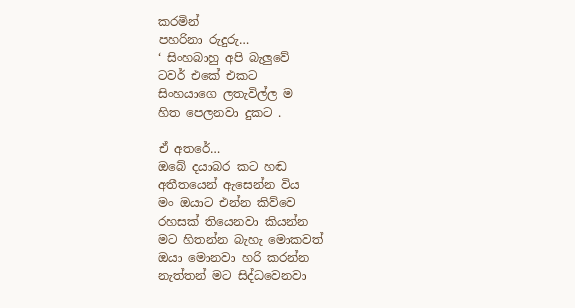කරමින්
පහරිනා රුදුරු…
‘ සිංහබාහු අපි බැලුවේ
ටවර් එකේ එකට
සිංහයාගෙ ලතැවිල්ල ම
හිත පෙලනවා දුකට .

ඒ අතරේ…
ඔබේ දයාබර කට හඬ
අතීතයෙන් ඇසෙන්න විය
මං ඔයාට එන්න කිව්වෙ
රහසක් තියෙනවා කියන්න
මට හිතන්න බැහැ මොකවත්
ඔයා මොනවා හරි කරන්න
නැත්තන් මට සිද්ධවෙනවා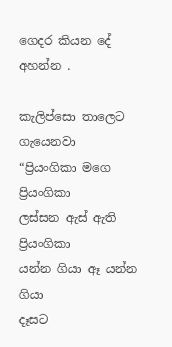ගෙදර කියන දේ අහන්න .

කැලිප්සො තාලෙට ගැයෙනවා
“ප්‍රියංගිකා මගෙ ප්‍රියංගිකා
ලස්සන ඇස් ඇති ප්‍රියංගිකා
යන්න ගියා ඈ යන්න ගියා
දෑසට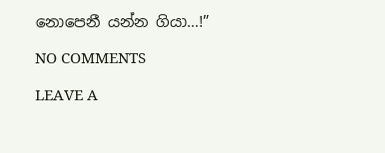නොපෙනී යන්න ගියා…!”

NO COMMENTS

LEAVE A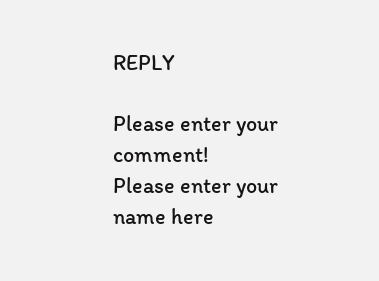REPLY

Please enter your comment!
Please enter your name here